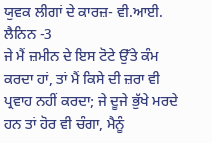ਯੁਵਕ ਲੀਗਾਂ ਦੇ ਕਾਰਜ਼- ਵੀ.ਆਈ. ਲੈਨਿਨ -3
ਜੇ ਮੈਂ ਜ਼ਮੀਨ ਦੇ ਇਸ ਟੋਟੇ ਉੱਤੇ ਕੰਮ ਕਰਦਾ ਹਾਂ, ਤਾਂ ਮੈਂ ਕਿਸੇ ਦੀ ਜ਼ਰਾ ਵੀ ਪ੍ਰਵਾਹ ਨਹੀਂ ਕਰਦਾ; ਜੇ ਦੂਜੇ ਭੁੱਖੇ ਮਰਦੇ ਹਨ ਤਾਂ ਹੋਰ ਵੀ ਚੰਗਾ, ਮੈਨੂੰ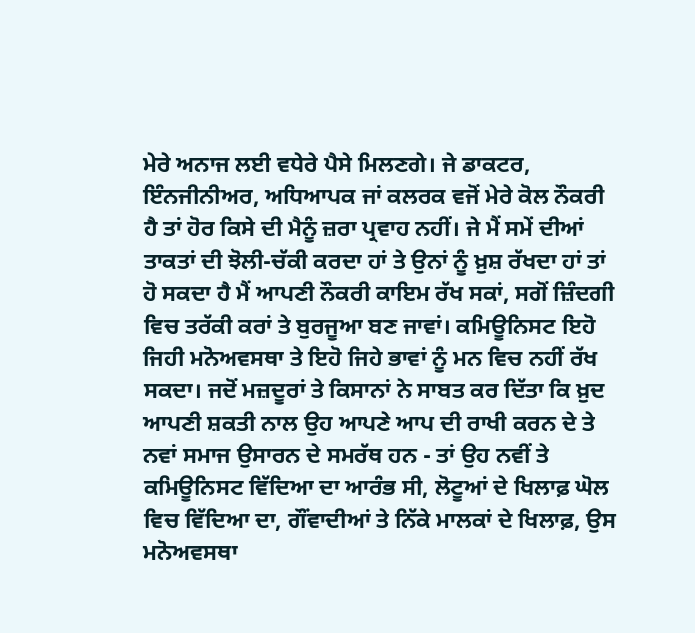ਮੇਰੇ ਅਨਾਜ ਲਈ ਵਧੇਰੇ ਪੈਸੇ ਮਿਲਣਗੇ। ਜੇ ਡਾਕਟਰ, ਇੰਨਜੀਨੀਅਰ, ਅਧਿਆਪਕ ਜਾਂ ਕਲਰਕ ਵਜੋਂ ਮੇਰੇ ਕੋਲ ਨੌਕਰੀ ਹੈ ਤਾਂ ਹੋਰ ਕਿਸੇ ਦੀ ਮੈਨੂੰ ਜ਼ਰਾ ਪ੍ਰਵਾਹ ਨਹੀਂ। ਜੇ ਮੈਂ ਸਮੇਂ ਦੀਆਂ ਤਾਕਤਾਂ ਦੀ ਝੋਲੀ-ਚੱਕੀ ਕਰਦਾ ਹਾਂ ਤੇ ਉਨਾਂ ਨੂੰ ਖ਼ੁਸ਼ ਰੱਖਦਾ ਹਾਂ ਤਾਂ ਹੋ ਸਕਦਾ ਹੈ ਮੈਂ ਆਪਣੀ ਨੌਕਰੀ ਕਾਇਮ ਰੱਖ ਸਕਾਂ, ਸਗੋਂ ਜ਼ਿੰਦਗੀ ਵਿਚ ਤਰੱਕੀ ਕਰਾਂ ਤੇ ਬੁਰਜੂਆ ਬਣ ਜਾਵਾਂ। ਕਮਿਊਨਿਸਟ ਇਹੋ ਜਿਹੀ ਮਨੋਅਵਸਥਾ ਤੇ ਇਹੋ ਜਿਹੇ ਭਾਵਾਂ ਨੂੰ ਮਨ ਵਿਚ ਨਹੀਂ ਰੱਖ ਸਕਦਾ। ਜਦੋਂ ਮਜ਼ਦੂਰਾਂ ਤੇ ਕਿਸਾਨਾਂ ਨੇ ਸਾਬਤ ਕਰ ਦਿੱਤਾ ਕਿ ਖ਼ੁਦ ਆਪਣੀ ਸ਼ਕਤੀ ਨਾਲ ਉਹ ਆਪਣੇ ਆਪ ਦੀ ਰਾਖੀ ਕਰਨ ਦੇ ਤੇ ਨਵਾਂ ਸਮਾਜ ਉਸਾਰਨ ਦੇ ਸਮਰੱਥ ਹਨ - ਤਾਂ ਉਹ ਨਵੀਂ ਤੇ ਕਮਿਊਨਿਸਟ ਵਿੱਦਿਆ ਦਾ ਆਰੰਭ ਸੀ, ਲੋਟੂਆਂ ਦੇ ਖਿਲਾਫ਼ ਘੋਲ ਵਿਚ ਵਿੱਦਿਆ ਦਾ, ਗੌਂਵਾਦੀਆਂ ਤੇ ਨਿੱਕੇ ਮਾਲਕਾਂ ਦੇ ਖਿਲਾਫ਼, ਉਸ ਮਨੋਅਵਸਥਾ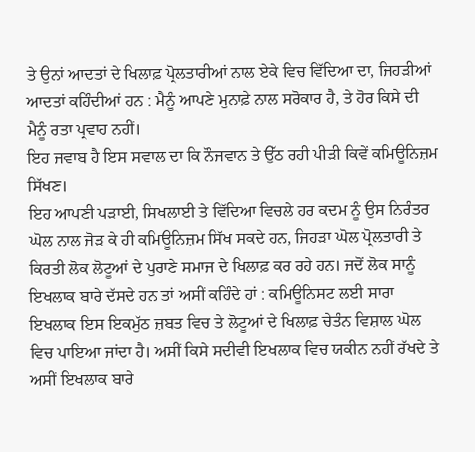ਤੇ ਉਨਾਂ ਆਦਤਾਂ ਦੇ ਖਿਲਾਫ਼ ਪ੍ਰੋਲਤਾਰੀਆਂ ਨਾਲ ਏਕੇ ਵਿਚ ਵਿੱਦਿਆ ਦਾ, ਜਿਹੜੀਆਂ ਆਦਤਾਂ ਕਹਿੰਦੀਆਂ ਹਨ : ਮੈਨੂੰ ਆਪਣੇ ਮੁਨਾਫ਼ੇ ਨਾਲ ਸਰੋਕਾਰ ਹੈ, ਤੇ ਹੋਰ ਕਿਸੇ ਦੀ ਮੈਨੂੰ ਰਤਾ ਪ੍ਰਵਾਹ ਨਹੀਂ।
ਇਹ ਜਵਾਬ ਹੈ ਇਸ ਸਵਾਲ ਦਾ ਕਿ ਨੌਜਵਾਨ ਤੇ ਉੱਠ ਰਹੀ ਪੀੜੀ ਕਿਵੇਂ ਕਮਿਊਨਿਜ਼ਮ ਸਿੱਖਣ।
ਇਹ ਆਪਣੀ ਪੜਾਈ, ਸਿਖਲਾਈ ਤੇ ਵਿੱਦਿਆ ਵਿਚਲੇ ਹਰ ਕਦਮ ਨੂੰ ਉਸ ਨਿਰੰਤਰ ਘੋਲ ਨਾਲ ਜੋੜ ਕੇ ਹੀ ਕਮਿਊਨਿਜ਼ਮ ਸਿੱਖ ਸਕਦੇ ਹਨ, ਜਿਹੜਾ ਘੋਲ ਪ੍ਰੋਲਤਾਰੀ ਤੇ ਕਿਰਤੀ ਲੋਕ ਲੋਟੂਆਂ ਦੇ ਪੁਰਾਣੇ ਸਮਾਜ ਦੇ ਖਿਲਾਫ਼ ਕਰ ਰਹੇ ਹਨ। ਜਦੋਂ ਲੋਕ ਸਾਨੂੰ ਇਖਲਾਕ ਬਾਰੇ ਦੱਸਦੇ ਹਨ ਤਾਂ ਅਸੀਂ ਕਹਿੰਦੇ ਹਾਂ : ਕਮਿਊਨਿਸਟ ਲਈ ਸਾਰਾ ਇਖਲਾਕ ਇਸ ਇਕਮੁੱਠ ਜ਼ਬਤ ਵਿਚ ਤੇ ਲੋਟੂਆਂ ਦੇ ਖਿਲਾਫ਼ ਚੇਤੰਨ ਵਿਸ਼ਾਲ ਘੋਲ ਵਿਚ ਪਾਇਆ ਜਾਂਦਾ ਹੈ। ਅਸੀਂ ਕਿਸੇ ਸਦੀਵੀ ਇਖਲਾਕ ਵਿਚ ਯਕੀਨ ਨਹੀਂ ਰੱਖਦੇ ਤੇ ਅਸੀਂ ਇਖਲਾਕ ਬਾਰੇ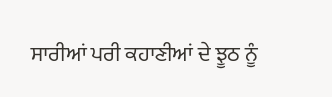ਸਾਰੀਆਂ ਪਰੀ ਕਹਾਣੀਆਂ ਦੇ ਝੂਠ ਨੂੰ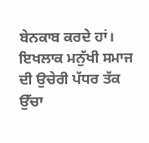ਬੇਨਕਾਬ ਕਰਦੇ ਹਾਂ। ਇਖਲਾਕ ਮਨੁੱਖੀ ਸਮਾਜ ਦੀ ਉਚੇਰੀ ਪੱਧਰ ਤੱਕ ਉੱਚਾ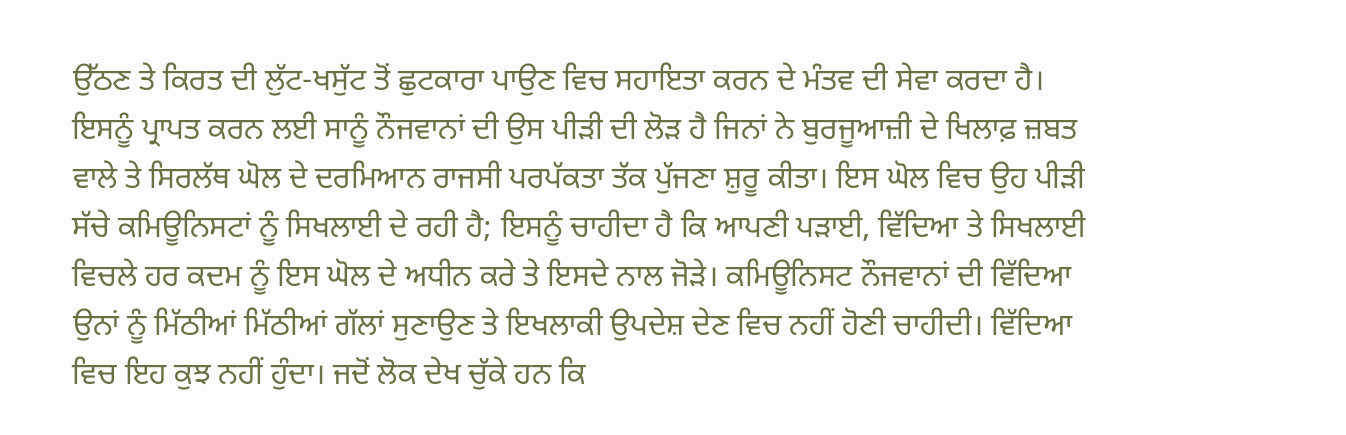ਉੱਠਣ ਤੇ ਕਿਰਤ ਦੀ ਲੁੱਟ-ਖਸੁੱਟ ਤੋਂ ਛੁਟਕਾਰਾ ਪਾਉਣ ਵਿਚ ਸਹਾਇਤਾ ਕਰਨ ਦੇ ਮੰਤਵ ਦੀ ਸੇਵਾ ਕਰਦਾ ਹੈ।
ਇਸਨੂੰ ਪ੍ਰਾਪਤ ਕਰਨ ਲਈ ਸਾਨੂੰ ਨੌਜਵਾਨਾਂ ਦੀ ਉਸ ਪੀੜੀ ਦੀ ਲੋੜ ਹੈ ਜਿਨਾਂ ਨੇ ਬੁਰਜੂਆਜ਼ੀ ਦੇ ਖਿਲਾਫ਼ ਜ਼ਬਤ ਵਾਲੇ ਤੇ ਸਿਰਲੱਥ ਘੋਲ ਦੇ ਦਰਮਿਆਨ ਰਾਜਸੀ ਪਰਪੱਕਤਾ ਤੱਕ ਪੁੱਜਣਾ ਸ਼ੁਰੂ ਕੀਤਾ। ਇਸ ਘੋਲ ਵਿਚ ਉਹ ਪੀੜੀ ਸੱਚੇ ਕਮਿਊਨਿਸਟਾਂ ਨੂੰ ਸਿਖਲਾਈ ਦੇ ਰਹੀ ਹੈ; ਇਸਨੂੰ ਚਾਹੀਦਾ ਹੈ ਕਿ ਆਪਣੀ ਪੜਾਈ, ਵਿੱਦਿਆ ਤੇ ਸਿਖਲਾਈ ਵਿਚਲੇ ਹਰ ਕਦਮ ਨੂੰ ਇਸ ਘੋਲ ਦੇ ਅਧੀਨ ਕਰੇ ਤੇ ਇਸਦੇ ਨਾਲ ਜੋੜੇ। ਕਮਿਊਨਿਸਟ ਨੌਜਵਾਨਾਂ ਦੀ ਵਿੱਦਿਆ ਉਨਾਂ ਨੂੰ ਮਿੱਠੀਆਂ ਮਿੱਠੀਆਂ ਗੱਲਾਂ ਸੁਣਾਉਣ ਤੇ ਇਖਲਾਕੀ ਉਪਦੇਸ਼ ਦੇਣ ਵਿਚ ਨਹੀਂ ਹੋਣੀ ਚਾਹੀਦੀ। ਵਿੱਦਿਆ ਵਿਚ ਇਹ ਕੁਝ ਨਹੀਂ ਹੁੰਦਾ। ਜਦੋਂ ਲੋਕ ਦੇਖ ਚੁੱਕੇ ਹਨ ਕਿ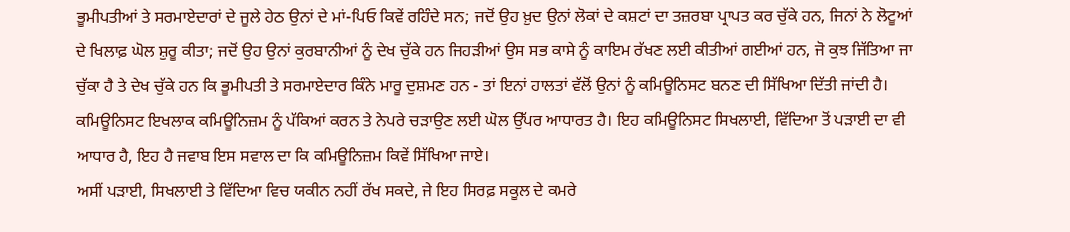ਭੂਮੀਪਤੀਆਂ ਤੇ ਸਰਮਾਏਦਾਰਾਂ ਦੇ ਜੂਲੇ ਹੇਠ ਉਨਾਂ ਦੇ ਮਾਂ-ਪਿਓ ਕਿਵੇਂ ਰਹਿੰਦੇ ਸਨ; ਜਦੋਂ ਉਹ ਖ਼ੁਦ ਉਨਾਂ ਲੋਕਾਂ ਦੇ ਕਸ਼ਟਾਂ ਦਾ ਤਜ਼ਰਬਾ ਪ੍ਰਾਪਤ ਕਰ ਚੁੱਕੇ ਹਨ, ਜਿਨਾਂ ਨੇ ਲੋਟੂਆਂ ਦੇ ਖਿਲਾਫ਼ ਘੋਲ ਸ਼ੁਰੂ ਕੀਤਾ; ਜਦੋਂ ਉਹ ਉਨਾਂ ਕੁਰਬਾਨੀਆਂ ਨੂੰ ਦੇਖ ਚੁੱਕੇ ਹਨ ਜਿਹੜੀਆਂ ਉਸ ਸਭ ਕਾਸੇ ਨੂੰ ਕਾਇਮ ਰੱਖਣ ਲਈ ਕੀਤੀਆਂ ਗਈਆਂ ਹਨ, ਜੋ ਕੁਝ ਜਿੱਤਿਆ ਜਾ ਚੁੱਕਾ ਹੈ ਤੇ ਦੇਖ ਚੁੱਕੇ ਹਨ ਕਿ ਭੂਮੀਪਤੀ ਤੇ ਸਰਮਾਏਦਾਰ ਕਿੰਨੇ ਮਾਰੂ ਦੁਸ਼ਮਣ ਹਨ - ਤਾਂ ਇਨਾਂ ਹਾਲਤਾਂ ਵੱਲੋਂ ਉਨਾਂ ਨੂੰ ਕਮਿਊਨਿਸਟ ਬਨਣ ਦੀ ਸਿੱਖਿਆ ਦਿੱਤੀ ਜਾਂਦੀ ਹੈ। ਕਮਿਊਨਿਸਟ ਇਖਲਾਕ ਕਮਿਊਨਿਜ਼ਮ ਨੂੰ ਪੱਕਿਆਂ ਕਰਨ ਤੇ ਨੇਪਰੇ ਚੜਾਉਣ ਲਈ ਘੋਲ ਉੱਪਰ ਆਧਾਰਤ ਹੈ। ਇਹ ਕਮਿਊਨਿਸਟ ਸਿਖਲਾਈ, ਵਿੱਦਿਆ ਤੋਂ ਪੜਾਈ ਦਾ ਵੀ ਆਧਾਰ ਹੈ, ਇਹ ਹੈ ਜਵਾਬ ਇਸ ਸਵਾਲ ਦਾ ਕਿ ਕਮਿਊਨਿਜ਼ਮ ਕਿਵੇਂ ਸਿੱਖਿਆ ਜਾਏ।
ਅਸੀਂ ਪੜਾਈ, ਸਿਖਲਾਈ ਤੇ ਵਿੱਦਿਆ ਵਿਚ ਯਕੀਨ ਨਹੀਂ ਰੱਖ ਸਕਦੇ, ਜੇ ਇਹ ਸਿਰਫ਼ ਸਕੂਲ ਦੇ ਕਮਰੇ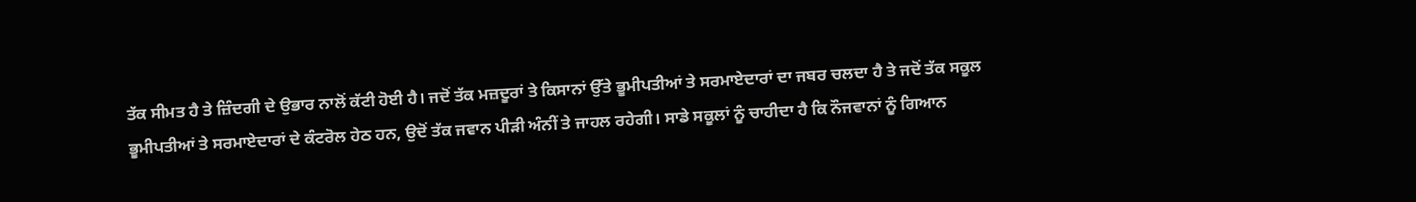ਤੱਕ ਸੀਮਤ ਹੈ ਤੇ ਜ਼ਿੰਦਗੀ ਦੇ ਉਭਾਰ ਨਾਲੋਂ ਕੱਟੀ ਹੋਈ ਹੈ। ਜਦੋਂ ਤੱਕ ਮਜ਼ਦੂਰਾਂ ਤੇ ਕਿਸਾਨਾਂ ਉੱਤੇ ਭੂਮੀਪਤੀਆਂ ਤੇ ਸਰਮਾਏਦਾਰਾਂ ਦਾ ਜਬਰ ਚਲਦਾ ਹੈ ਤੇ ਜਦੋਂ ਤੱਕ ਸਕੂਲ ਭੂਮੀਪਤੀਆਂ ਤੇ ਸਰਮਾਏਦਾਰਾਂ ਦੇ ਕੰਟਰੋਲ ਹੇਠ ਹਨ, ਉਦੋਂ ਤੱਕ ਜਵਾਨ ਪੀੜੀ ਅੰਨੀਂ ਤੇ ਜਾਹਲ ਰਹੇਗੀ। ਸਾਡੇ ਸਕੂਲਾਂ ਨੂੰ ਚਾਹੀਦਾ ਹੈ ਕਿ ਨੌਜਵਾਨਾਂ ਨੂੰ ਗਿਆਨ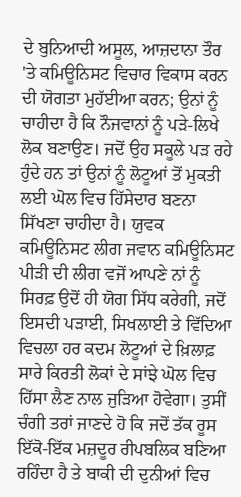ਦੇ ਬੁਨਿਆਦੀ ਅਸੂਲ, ਆਜ਼ਦਾਨਾ ਤੌਰ 'ਤੇ ਕਮਿਊਨਿਸਟ ਵਿਚਾਰ ਵਿਕਾਸ ਕਰਨ ਦੀ ਯੋਗਤਾ ਮੁਹੱਈਆ ਕਰਨ; ਉਨਾਂ ਨੂੰ ਚਾਹੀਦਾ ਹੈ ਕਿ ਨੌਜਵਾਨਾਂ ਨੂੰ ਪੜੇ-ਲਿਖੇ ਲੋਕ ਬਣਾਉਣ। ਜਦੋਂ ਉਹ ਸਕੂਲੇ ਪੜ ਰਹੇ ਹੁੰਦੇ ਹਨ ਤਾਂ ਉਨਾਂ ਨੂੰ ਲੋਟੂਆਂ ਤੋਂ ਮੁਕਤੀ ਲਈ ਘੋਲ ਵਿਚ ਹਿੱਸੇਦਾਰ ਬਣਨਾ ਸਿੱਖਣਾ ਚਾਹੀਦਾ ਹੈ। ਯੁਵਕ ਕਮਿਊਨਿਸਟ ਲੀਗ ਜਵਾਨ ਕਮਿਊਨਿਸਟ ਪੀੜੀ ਦੀ ਲੀਗ ਵਜੋਂ ਆਪਣੇ ਨਾਂ ਨੂੰ ਸਿਰਫ਼ ਉਦੋਂ ਹੀ ਯੋਗ ਸਿੱਧ ਕਰੇਗੀ, ਜਦੋਂ ਇਸਦੀ ਪੜਾਈ, ਸਿਖਲਾਈ ਤੇ ਵਿੱਦਿਆ ਵਿਚਲਾ ਹਰ ਕਦਮ ਲੋਟੂਆਂ ਦੇ ਖ਼ਿਲਾਫ਼ ਸਾਰੇ ਕਿਰਤੀ ਲੋਕਾਂ ਦੇ ਸਾਂਝੇ ਘੋਲ ਵਿਚ ਹਿੱਸਾ ਲੈਣ ਨਾਲ ਜੁੜਿਆ ਹੋਵੇਗਾ। ਤੁਸੀਂ ਚੰਗੀ ਤਰਾਂ ਜਾਣਦੇ ਹੋ ਕਿ ਜਦੋਂ ਤੱਕ ਰੂਸ ਇੱਕੋ-ਇੱਕ ਮਜ਼ਦੂਰ ਰੀਪਬਲਿਕ ਬਣਿਆ ਰਹਿੰਦਾ ਹੈ ਤੇ ਬਾਕੀ ਦੀ ਦੁਨੀਆਂ ਵਿਚ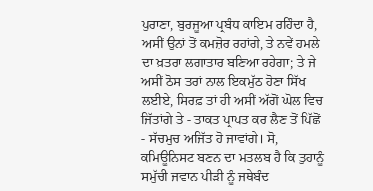ਪੁਰਾਣਾ, ਬੁਰਜੂਆ ਪ੍ਰਬੰਧ ਕਾਇਮ ਰਹਿੰਦਾ ਹੈ, ਅਸੀਂ ਉਨਾਂ ਤੋਂ ਕਮਜ਼ੋਰ ਰਹਾਂਗੇ, ਤੇ ਨਵੇਂ ਹਮਲੇ ਦਾ ਖ਼ਤਰਾ ਲਗਾਤਾਰ ਬਣਿਆ ਰਹੇਗਾ; ਤੇ ਜੇ ਅਸੀਂ ਠੋਸ ਤਰਾਂ ਨਾਲ ਇਕਮੁੱਠ ਹੋਣਾ ਸਿੱਖ ਲਈਏ, ਸਿਰਫ਼ ਤਾਂ ਹੀ ਅਸੀਂ ਅੱਗੋਂ ਘੋਲ ਵਿਚ ਜਿੱਤਾਂਗੇ ਤੇ - ਤਾਕਤ ਪ੍ਰਾਪਤ ਕਰ ਲੈਣ ਤੋਂ ਪਿੱਛੋਂ - ਸੱਚਮੁਚ ਅਜਿੱਤ ਹੋ ਜਾਵਾਂਗੇ। ਸੋ, ਕਮਿਊਨਿਸਟ ਬਣਨ ਦਾ ਮਤਲਬ ਹੈ ਕਿ ਤੁਹਾਨੂੰ ਸਮੁੱਚੀ ਜਵਾਨ ਪੀੜੀ ਨੂੰ ਜਥੇਬੰਦ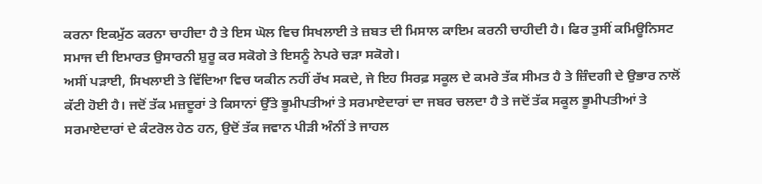ਕਰਨਾ ਇਕਮੁੱਠ ਕਰਨਾ ਚਾਹੀਦਾ ਹੈ ਤੇ ਇਸ ਘੋਲ ਵਿਚ ਸਿਖਲਾਈ ਤੇ ਜ਼ਬਤ ਦੀ ਮਿਸਾਲ ਕਾਇਮ ਕਰਨੀ ਚਾਹੀਦੀ ਹੈ। ਫਿਰ ਤੁਸੀਂ ਕਮਿਊਨਿਸਟ ਸਮਾਜ ਦੀ ਇਮਾਰਤ ਉਸਾਰਨੀ ਸ਼ੁਰੂ ਕਰ ਸਕੋਗੇ ਤੇ ਇਸਨੂੰ ਨੇਪਰੇ ਚੜਾ ਸਕੋਗੇ।
ਅਸੀਂ ਪੜਾਈ, ਸਿਖਲਾਈ ਤੇ ਵਿੱਦਿਆ ਵਿਚ ਯਕੀਨ ਨਹੀਂ ਰੱਖ ਸਕਦੇ, ਜੇ ਇਹ ਸਿਰਫ਼ ਸਕੂਲ ਦੇ ਕਮਰੇ ਤੱਕ ਸੀਮਤ ਹੈ ਤੇ ਜ਼ਿੰਦਗੀ ਦੇ ਉਭਾਰ ਨਾਲੋਂ ਕੱਟੀ ਹੋਈ ਹੈ। ਜਦੋਂ ਤੱਕ ਮਜ਼ਦੂਰਾਂ ਤੇ ਕਿਸਾਨਾਂ ਉੱਤੇ ਭੂਮੀਪਤੀਆਂ ਤੇ ਸਰਮਾਏਦਾਰਾਂ ਦਾ ਜਬਰ ਚਲਦਾ ਹੈ ਤੇ ਜਦੋਂ ਤੱਕ ਸਕੂਲ ਭੂਮੀਪਤੀਆਂ ਤੇ ਸਰਮਾਏਦਾਰਾਂ ਦੇ ਕੰਟਰੋਲ ਹੇਠ ਹਨ, ਉਦੋਂ ਤੱਕ ਜਵਾਨ ਪੀੜੀ ਅੰਨੀਂ ਤੇ ਜਾਹਲ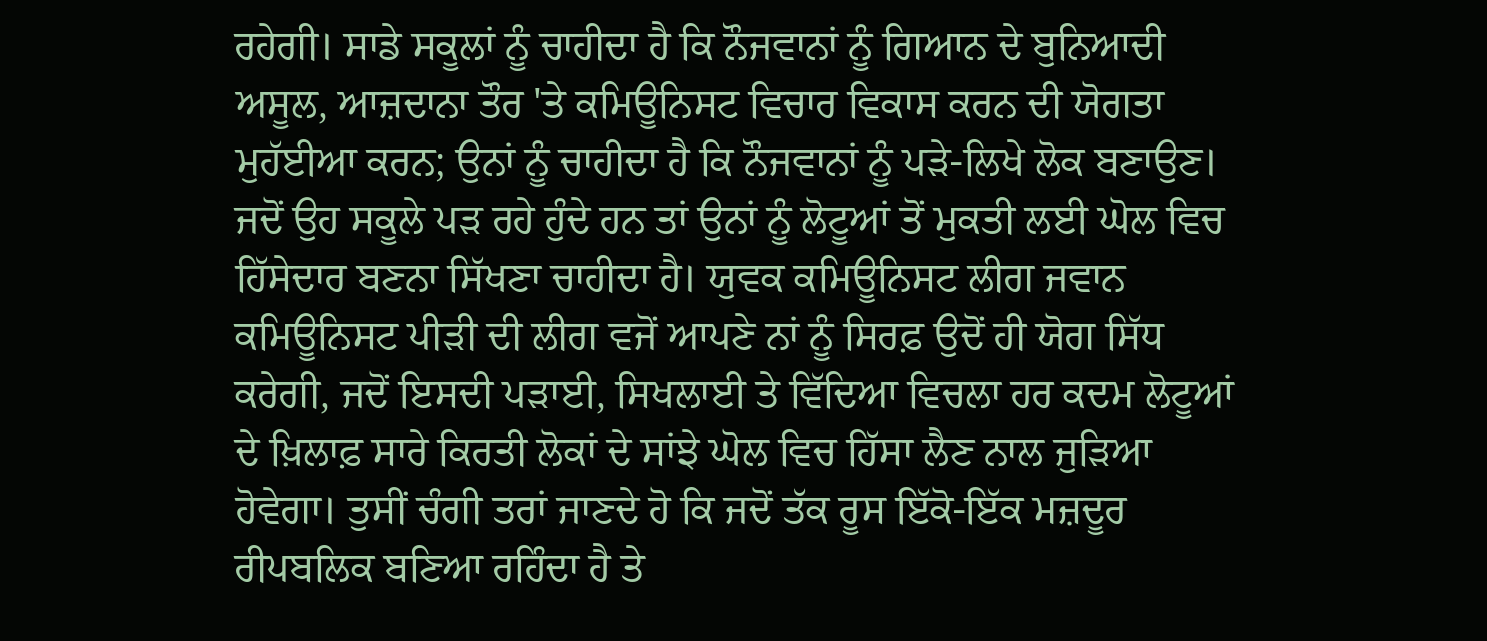ਰਹੇਗੀ। ਸਾਡੇ ਸਕੂਲਾਂ ਨੂੰ ਚਾਹੀਦਾ ਹੈ ਕਿ ਨੌਜਵਾਨਾਂ ਨੂੰ ਗਿਆਨ ਦੇ ਬੁਨਿਆਦੀ ਅਸੂਲ, ਆਜ਼ਦਾਨਾ ਤੌਰ 'ਤੇ ਕਮਿਊਨਿਸਟ ਵਿਚਾਰ ਵਿਕਾਸ ਕਰਨ ਦੀ ਯੋਗਤਾ ਮੁਹੱਈਆ ਕਰਨ; ਉਨਾਂ ਨੂੰ ਚਾਹੀਦਾ ਹੈ ਕਿ ਨੌਜਵਾਨਾਂ ਨੂੰ ਪੜੇ-ਲਿਖੇ ਲੋਕ ਬਣਾਉਣ। ਜਦੋਂ ਉਹ ਸਕੂਲੇ ਪੜ ਰਹੇ ਹੁੰਦੇ ਹਨ ਤਾਂ ਉਨਾਂ ਨੂੰ ਲੋਟੂਆਂ ਤੋਂ ਮੁਕਤੀ ਲਈ ਘੋਲ ਵਿਚ ਹਿੱਸੇਦਾਰ ਬਣਨਾ ਸਿੱਖਣਾ ਚਾਹੀਦਾ ਹੈ। ਯੁਵਕ ਕਮਿਊਨਿਸਟ ਲੀਗ ਜਵਾਨ ਕਮਿਊਨਿਸਟ ਪੀੜੀ ਦੀ ਲੀਗ ਵਜੋਂ ਆਪਣੇ ਨਾਂ ਨੂੰ ਸਿਰਫ਼ ਉਦੋਂ ਹੀ ਯੋਗ ਸਿੱਧ ਕਰੇਗੀ, ਜਦੋਂ ਇਸਦੀ ਪੜਾਈ, ਸਿਖਲਾਈ ਤੇ ਵਿੱਦਿਆ ਵਿਚਲਾ ਹਰ ਕਦਮ ਲੋਟੂਆਂ ਦੇ ਖ਼ਿਲਾਫ਼ ਸਾਰੇ ਕਿਰਤੀ ਲੋਕਾਂ ਦੇ ਸਾਂਝੇ ਘੋਲ ਵਿਚ ਹਿੱਸਾ ਲੈਣ ਨਾਲ ਜੁੜਿਆ ਹੋਵੇਗਾ। ਤੁਸੀਂ ਚੰਗੀ ਤਰਾਂ ਜਾਣਦੇ ਹੋ ਕਿ ਜਦੋਂ ਤੱਕ ਰੂਸ ਇੱਕੋ-ਇੱਕ ਮਜ਼ਦੂਰ ਰੀਪਬਲਿਕ ਬਣਿਆ ਰਹਿੰਦਾ ਹੈ ਤੇ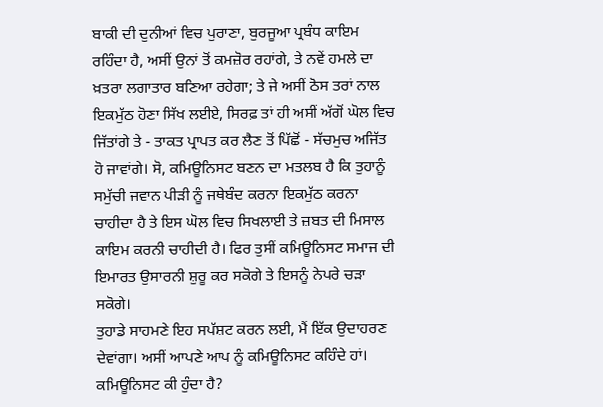ਬਾਕੀ ਦੀ ਦੁਨੀਆਂ ਵਿਚ ਪੁਰਾਣਾ, ਬੁਰਜੂਆ ਪ੍ਰਬੰਧ ਕਾਇਮ ਰਹਿੰਦਾ ਹੈ, ਅਸੀਂ ਉਨਾਂ ਤੋਂ ਕਮਜ਼ੋਰ ਰਹਾਂਗੇ, ਤੇ ਨਵੇਂ ਹਮਲੇ ਦਾ ਖ਼ਤਰਾ ਲਗਾਤਾਰ ਬਣਿਆ ਰਹੇਗਾ; ਤੇ ਜੇ ਅਸੀਂ ਠੋਸ ਤਰਾਂ ਨਾਲ ਇਕਮੁੱਠ ਹੋਣਾ ਸਿੱਖ ਲਈਏ, ਸਿਰਫ਼ ਤਾਂ ਹੀ ਅਸੀਂ ਅੱਗੋਂ ਘੋਲ ਵਿਚ ਜਿੱਤਾਂਗੇ ਤੇ - ਤਾਕਤ ਪ੍ਰਾਪਤ ਕਰ ਲੈਣ ਤੋਂ ਪਿੱਛੋਂ - ਸੱਚਮੁਚ ਅਜਿੱਤ ਹੋ ਜਾਵਾਂਗੇ। ਸੋ, ਕਮਿਊਨਿਸਟ ਬਣਨ ਦਾ ਮਤਲਬ ਹੈ ਕਿ ਤੁਹਾਨੂੰ ਸਮੁੱਚੀ ਜਵਾਨ ਪੀੜੀ ਨੂੰ ਜਥੇਬੰਦ ਕਰਨਾ ਇਕਮੁੱਠ ਕਰਨਾ ਚਾਹੀਦਾ ਹੈ ਤੇ ਇਸ ਘੋਲ ਵਿਚ ਸਿਖਲਾਈ ਤੇ ਜ਼ਬਤ ਦੀ ਮਿਸਾਲ ਕਾਇਮ ਕਰਨੀ ਚਾਹੀਦੀ ਹੈ। ਫਿਰ ਤੁਸੀਂ ਕਮਿਊਨਿਸਟ ਸਮਾਜ ਦੀ ਇਮਾਰਤ ਉਸਾਰਨੀ ਸ਼ੁਰੂ ਕਰ ਸਕੋਗੇ ਤੇ ਇਸਨੂੰ ਨੇਪਰੇ ਚੜਾ ਸਕੋਗੇ।
ਤੁਹਾਡੇ ਸਾਹਮਣੇ ਇਹ ਸਪੱਸ਼ਟ ਕਰਨ ਲਈ, ਮੈਂ ਇੱਕ ਉਦਾਹਰਣ ਦੇਵਾਂਗਾ। ਅਸੀਂ ਆਪਣੇ ਆਪ ਨੂੰ ਕਮਿਊਨਿਸਟ ਕਹਿੰਦੇ ਹਾਂ। ਕਮਿਊਨਿਸਟ ਕੀ ਹੁੰਦਾ ਹੈ?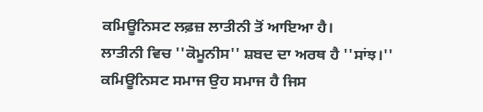ਕਮਿਊਨਿਸਟ ਲਫ਼ਜ਼ ਲਾਤੀਨੀ ਤੋਂ ਆਇਆ ਹੈ।
ਲਾਤੀਨੀ ਵਿਚ ''ਕੋਮੂਨੀਸ'' ਸ਼ਬਦ ਦਾ ਅਰਥ ਹੈ ''ਸਾਂਝ।'' ਕਮਿਊਨਿਸਟ ਸਮਾਜ ਉਹ ਸਮਾਜ ਹੈ ਜਿਸ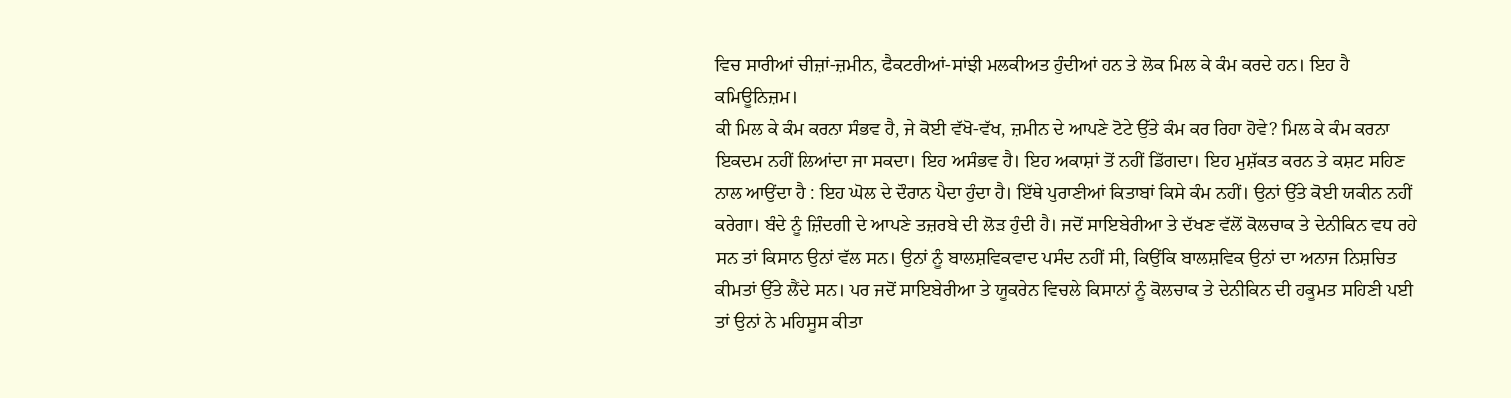ਵਿਚ ਸਾਰੀਆਂ ਚੀਜ਼ਾਂ-ਜ਼ਮੀਨ, ਫੈਕਟਰੀਆਂ-ਸਾਂਝੀ ਮਲਕੀਅਤ ਹੁੰਦੀਆਂ ਹਨ ਤੇ ਲੋਕ ਮਿਲ ਕੇ ਕੰਮ ਕਰਦੇ ਹਨ। ਇਹ ਹੈ ਕਮਿਊਨਿਜ਼ਮ।
ਕੀ ਮਿਲ ਕੇ ਕੰਮ ਕਰਨਾ ਸੰਭਵ ਹੈ, ਜੇ ਕੋਈ ਵੱਖੋ-ਵੱਖ, ਜ਼ਮੀਨ ਦੇ ਆਪਣੇ ਟੋਟੇ ਉੱਤੇ ਕੰਮ ਕਰ ਰਿਹਾ ਹੋਵੇ? ਮਿਲ ਕੇ ਕੰਮ ਕਰਨਾ ਇਕਦਮ ਨਹੀਂ ਲਿਆਂਦਾ ਜਾ ਸਕਦਾ। ਇਹ ਅਸੰਭਵ ਹੈ। ਇਹ ਅਕਾਸ਼ਾਂ ਤੋਂ ਨਹੀਂ ਡਿੱਗਦਾ। ਇਹ ਮੁਸ਼ੱਕਤ ਕਰਨ ਤੇ ਕਸ਼ਟ ਸਹਿਣ ਨਾਲ ਆਉਂਦਾ ਹੈ : ਇਹ ਘੋਲ ਦੇ ਦੌਰਾਨ ਪੈਦਾ ਹੁੰਦਾ ਹੈ। ਇੱਥੇ ਪੁਰਾਣੀਆਂ ਕਿਤਾਬਾਂ ਕਿਸੇ ਕੰਮ ਨਹੀਂ। ਉਨਾਂ ਉੱਤੇ ਕੋਈ ਯਕੀਨ ਨਹੀਂ ਕਰੇਗਾ। ਬੰਦੇ ਨੂੰ ਜ਼ਿੰਦਗੀ ਦੇ ਆਪਣੇ ਤਜ਼ਰਬੇ ਦੀ ਲੋੜ ਹੁੰਦੀ ਹੈ। ਜਦੋਂ ਸਾਇਬੇਰੀਆ ਤੇ ਦੱਖਣ ਵੱਲੋਂ ਕੋਲਚਾਕ ਤੇ ਦੇਨੀਕਿਨ ਵਧ ਰਹੇ ਸਨ ਤਾਂ ਕਿਸਾਨ ਉਨਾਂ ਵੱਲ ਸਨ। ਉਨਾਂ ਨੂੰ ਬਾਲਸ਼ਵਿਕਵਾਦ ਪਸੰਦ ਨਹੀਂ ਸੀ, ਕਿਉਂਕਿ ਬਾਲਸ਼ਵਿਕ ਉਨਾਂ ਦਾ ਅਨਾਜ ਨਿਸ਼ਚਿਤ ਕੀਮਤਾਂ ਉੱਤੇ ਲੈਂਦੇ ਸਨ। ਪਰ ਜਦੋਂ ਸਾਇਬੇਰੀਆ ਤੇ ਯੂਕਰੇਨ ਵਿਚਲੇ ਕਿਸਾਨਾਂ ਨੂੰ ਕੋਲਚਾਕ ਤੇ ਦੇਨੀਕਿਨ ਦੀ ਹਕੂਮਤ ਸਹਿਣੀ ਪਈ ਤਾਂ ਉਨਾਂ ਨੇ ਮਹਿਸੂਸ ਕੀਤਾ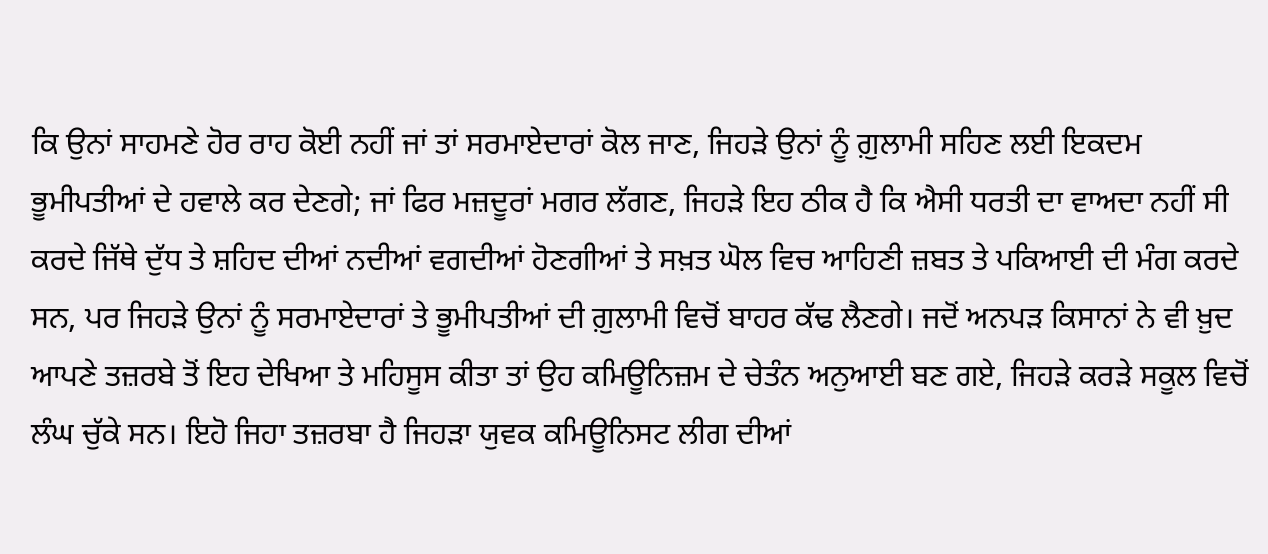ਕਿ ਉਨਾਂ ਸਾਹਮਣੇ ਹੋਰ ਰਾਹ ਕੋਈ ਨਹੀਂ ਜਾਂ ਤਾਂ ਸਰਮਾਏਦਾਰਾਂ ਕੋਲ ਜਾਣ, ਜਿਹੜੇ ਉਨਾਂ ਨੂੰ ਗ਼ੁਲਾਮੀ ਸਹਿਣ ਲਈ ਇਕਦਮ ਭੂਮੀਪਤੀਆਂ ਦੇ ਹਵਾਲੇ ਕਰ ਦੇਣਗੇ; ਜਾਂ ਫਿਰ ਮਜ਼ਦੂਰਾਂ ਮਗਰ ਲੱਗਣ, ਜਿਹੜੇ ਇਹ ਠੀਕ ਹੈ ਕਿ ਐਸੀ ਧਰਤੀ ਦਾ ਵਾਅਦਾ ਨਹੀਂ ਸੀ ਕਰਦੇ ਜਿੱਥੇ ਦੁੱਧ ਤੇ ਸ਼ਹਿਦ ਦੀਆਂ ਨਦੀਆਂ ਵਗਦੀਆਂ ਹੋਣਗੀਆਂ ਤੇ ਸਖ਼ਤ ਘੋਲ ਵਿਚ ਆਹਿਣੀ ਜ਼ਬਤ ਤੇ ਪਕਿਆਈ ਦੀ ਮੰਗ ਕਰਦੇ ਸਨ, ਪਰ ਜਿਹੜੇ ਉਨਾਂ ਨੂੰ ਸਰਮਾਏਦਾਰਾਂ ਤੇ ਭੂਮੀਪਤੀਆਂ ਦੀ ਗ਼ੁਲਾਮੀ ਵਿਚੋਂ ਬਾਹਰ ਕੱਢ ਲੈਣਗੇ। ਜਦੋਂ ਅਨਪੜ ਕਿਸਾਨਾਂ ਨੇ ਵੀ ਖ਼ੁਦ ਆਪਣੇ ਤਜ਼ਰਬੇ ਤੋਂ ਇਹ ਦੇਖਿਆ ਤੇ ਮਹਿਸੂਸ ਕੀਤਾ ਤਾਂ ਉਹ ਕਮਿਊਨਿਜ਼ਮ ਦੇ ਚੇਤੰਨ ਅਨੁਆਈ ਬਣ ਗਏ, ਜਿਹੜੇ ਕਰੜੇ ਸਕੂਲ ਵਿਚੋਂ ਲੰਘ ਚੁੱਕੇ ਸਨ। ਇਹੋ ਜਿਹਾ ਤਜ਼ਰਬਾ ਹੈ ਜਿਹੜਾ ਯੁਵਕ ਕਮਿਊਨਿਸਟ ਲੀਗ ਦੀਆਂ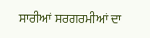ਸਾਰੀਆਂ ਸਰਗਰਮੀਆਂ ਦਾ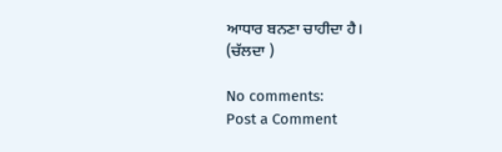ਆਧਾਰ ਬਨਣਾ ਚਾਹੀਦਾ ਹੈ।
(ਚੱਲਦਾ )

No comments:
Post a Comment